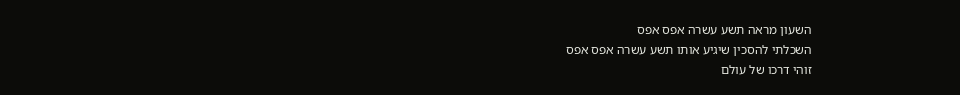השעון מראה תשע עשרה אפס אפס
השכלתי להסכין שיגיע אותו תשע עשרה אפס אפס
זוהי דרכו של עולם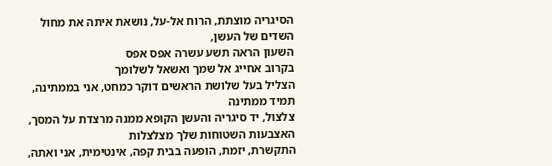הסיגריה מוצתת, הרוח אל-על, נושאת איתה את מחול השדים של העשן,
השעון הראה תשע עשרה אפס אפס
בקרוב אחייג אל שמך ואשאל לשלומך
הצליל בעל שלושת הראשים דוקר כמחט, אני בממתינה, תמיד ממתינה
צלצול, יד סיגריה והעשן הקופא ממנה מרצדת על המסך, האצבעות השטוחות שלך מצלצלות
התקשרת, יזמת, הופעה בבית קפה, אינטימית, אני ואתה,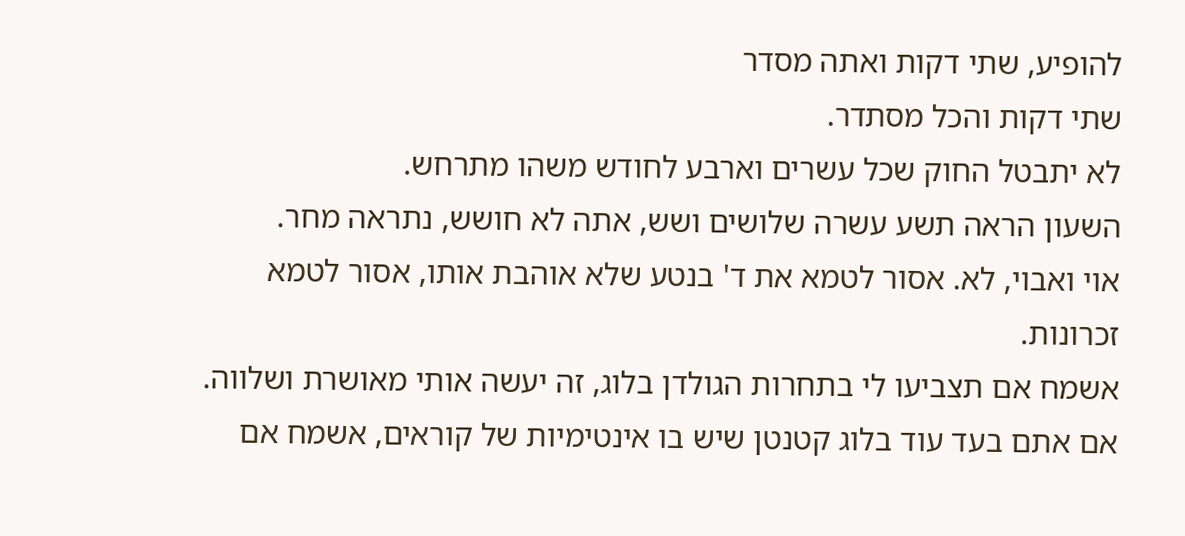להופיע, שתי דקות ואתה מסדר
שתי דקות והכל מסתדר.
לא יתבטל החוק שכל עשרים וארבע לחודש משהו מתרחש.
השעון הראה תשע עשרה שלושים ושש, אתה לא חושש, נתראה מחר.
אוי ואבוי, לא. אסור לטמא את ד' בנטע שלא אוהבת אותו, אסור לטמא זכרונות.
אשמח אם תצביעו לי בתחרות הגולדן בלוג, זה יעשה אותי מאושרת ושלווה.
אם אתם בעד עוד בלוג קטנטן שיש בו אינטימיות של קוראים, אשמח אם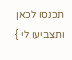תכנסו לכאן ותצביעו לי }